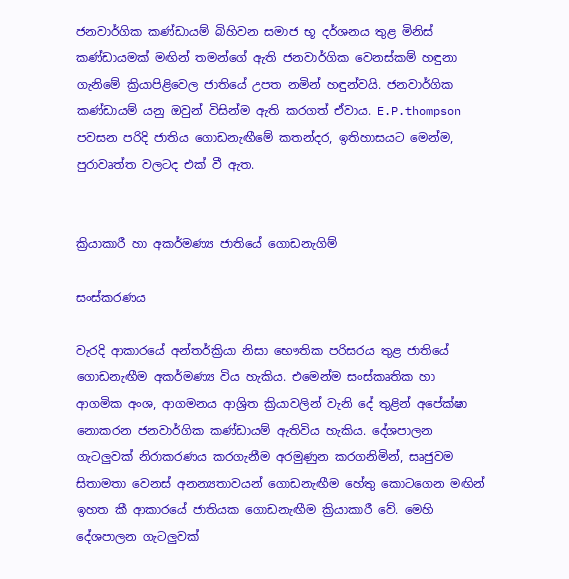ජනවාර්ගික කණ්ඩායම් බිහිවන සමාජ භූ දර්ශනය තුළ මිනිස් කණ්ඩායමක් මඟින් තමන්ගේ ඇති ජනවාර්ගික වෙනස්කම් හඳුනා ගැනිමේ ක්‍රියාපිළිවෙල ජාතියේ උපත නමින් හඳුන්වයි. ජනවාර්ගික කණ්ඩායම් යනු ඔවුන් විසින්ම ඇති කරගත් ඒවාය. E.P.thompson පවසන පරිදි ජාතිය ගොඩනැඟීමේ කතන්දර, ඉතිහාසයට මෙන්ම, පුරාවෘත්ත වලටද එක් වී ඇත.


ක්‍රියාකාරී හා අකර්මණ්‍ය ජාතියේ ගොඩනැගිම්

සංස්කරණය

වැරදි ආකාරයේ අන්තර්ක්‍රියා නිසා භෞතික පරිසරය තුළ ජාතියේ ගොඩනැඟීම අකර්මණ්‍ය විය හැකිය. එමෙන්ම සංස්කෘතික හා ආගමික අංශ, ආගමනය ආශ්‍රිත ක්‍රියාවලින් වැනි දේ තුළින් අපේක්ෂා නොකරන ජනවාර්ගික කණ්ඩායම් ඇතිවිය හැකිය. දේශපාලන ගැටලුවක් නිරාකරණය කරගැනීම අරමුණුන කරගනිමින්, සෘජුවම සිතාමතා වෙනස් අනන්‍යතාවයන් ගොඩනැඟීම හේතු කොටගෙන මඟින් ඉහත කී ආකාරයේ ජාතියක ගොඩනැඟීම ක්‍රියාකාරී වේ. මෙහි දේශපාලන ගැටලුවක්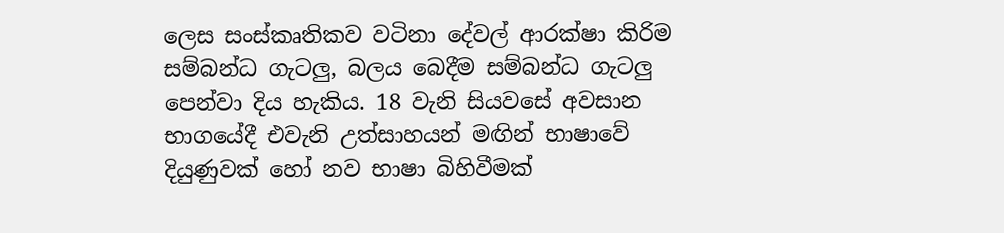ලෙස සංස්කෘතිකව වටිනා දේවල් ආරක්ෂා කිරිම සම්බන්ධ ගැටලු, බලය බෙදීම සම්බන්ධ ගැටලු පෙන්වා දිය හැකිය. 18 වැනි සියවසේ අවසාන භාගයේදී එවැනි උත්සාහයන් මඟින් භාෂාවේ දියුණුවක් හෝ නව භාෂා බිහිවීමක්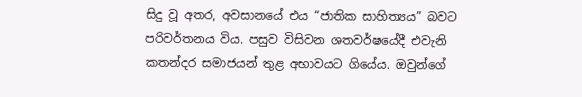සිදු වූ අතර, අවසානයේ එය “ජාතික සාහිත්‍යය” බවට පරිවර්තනය විය. පසුව විසිවන ශතවර්ෂයේදී එවැනි කතන්දර සමාජයන් තුළ අභාවයට ගියේය. ඔවුන්ගේ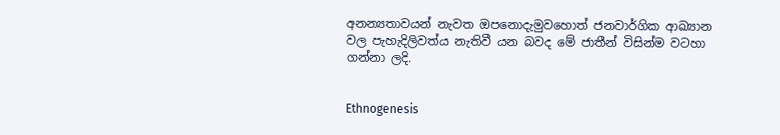අනන්‍යතාවයන් නැවත ඔපනොදැමුවහොත් ජනවාර්ගික ආඛ්‍යාන වල පැහැදිලිවත්ය නැතිවී යන බවද මේ ජාතීන් විසින්ම වටහා ගන්නා ලදි.


Ethnogenesis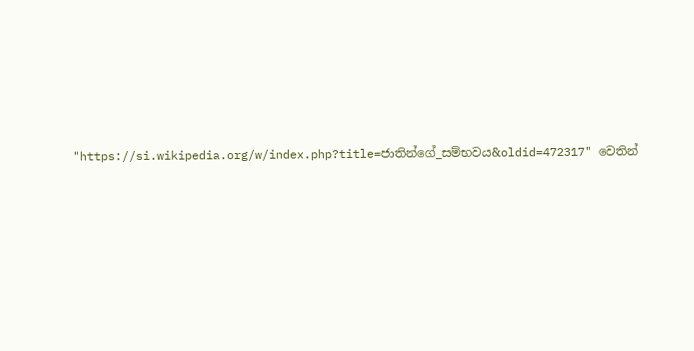"https://si.wikipedia.org/w/index.php?title=ජාතින්ගේ_සම්භවය&oldid=472317" වෙතින්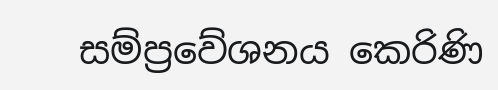සම්ප්‍රවේශනය කෙරිණි